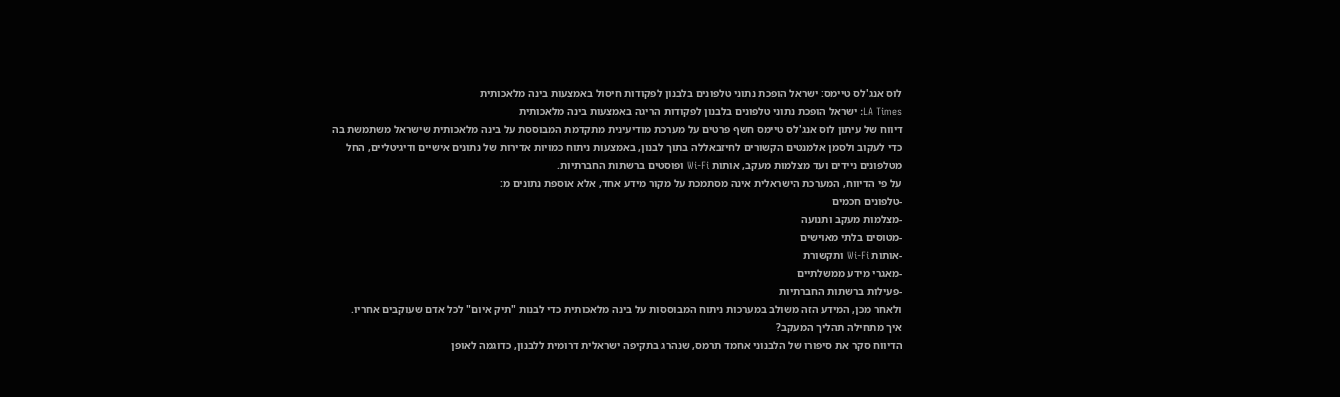לוס אנג'לס טיימס: ישראל הופכת נתוני טלפונים בלבנון לפקודות חיסול באמצעות בינה מלאכותית
LA Times: ישראל הופכת נתוני טלפונים בלבנון לפקודות הריגה באמצעות בינה מלאכותית
דיווח של עיתון לוס אנג'לס טיימס חשף פרטים על מערכת מודיעינית מתקדמת המבוססת על בינה מלאכותית שישראל משתמשת בה כדי לעקוב ולסמן אלמנטים הקשורים לחיזבאללה בתוך לבנון, באמצעות ניתוח כמויות אדירות של נתונים אישיים ודיגיטליים, החל מטלפונים ניידים ועד מצלמות מעקב, אותות Wi-Fi ופוסטים ברשתות החברתיות.
על פי הדיווח, המערכת הישראלית אינה מסתמכת על מקור מידע אחד, אלא אוספת נתונים מ:
-טלפונים חכמים
-מצלמות מעקב ותנועה
-מטוסים בלתי מאוישים
-אותות Wi-Fi ותקשורת
-מאגרי מידע ממשלתיים
-פעילות ברשתות החברתיות
ולאחר מכן, המידע הזה משולב במערכות ניתוח המבוססות על בינה מלאכותית כדי לבנות "תיק איום" לכל אדם שעוקבים אחריו.
איך מתחילה תהליך המעקב?
הדיווח סקר את סיפורו של הלבנוני אחמד תרמס, שנהרג בתקיפה ישראלית דרומית ללבנון, כדוגמה לאופן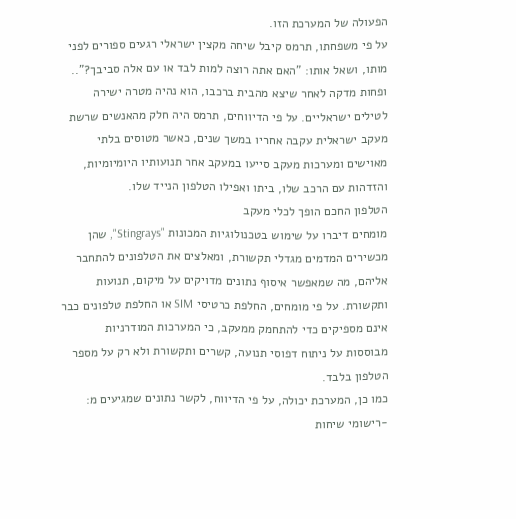הפעולה של המערכת הזו.
על פי משפחתו, תרמס קיבל שיחה מקצין ישראלי רגעים ספורים לפני מותו, ושאל אותו: "האם אתה רוצה למות לבד או עם אלה סביבך?".. ופחות מדקה לאחר שיצא מהבית ברכבו, הוא נהיה מטרה ישירה לטילים ישראליים. על פי הדיווחים, תרמס היה חלק מהאנשים שרשת מעקב ישראלית עקבה אחריו במשך שנים, כאשר מטוסים בלתי מאוישים ומערכות מעקב סייעו במעקב אחר תנועותיו היומיומיות, והזדהות עם הרכב שלו, ביתו ואפילו הטלפון הנייד שלו.
הטלפון החכם הופך לכלי מעקב
מומחים דיברו על שימוש בטכנולוגיות המכונות "Stingrays", שהן מכשירים המדמים מגדלי תקשורת, ומאלצים את הטלפונים להתחבר אליהם, מה שמאפשר איסוף נתונים מדויקים על מיקום, תנועות ותקשורת. על פי מומחים, החלפת כרטיסי SIM או החלפת טלפונים כבר אינם מספיקים כדי להתחמק ממעקב, כי המערכות המודרניות מבוססות על ניתוח דפוסי תנועה, קשרים ותקשורת ולא רק על מספר הטלפון בלבד.
כמו כן, המערכת יכולה, על פי הדיווח, לקשר נתונים שמגיעים מ:
-רישומי שיחות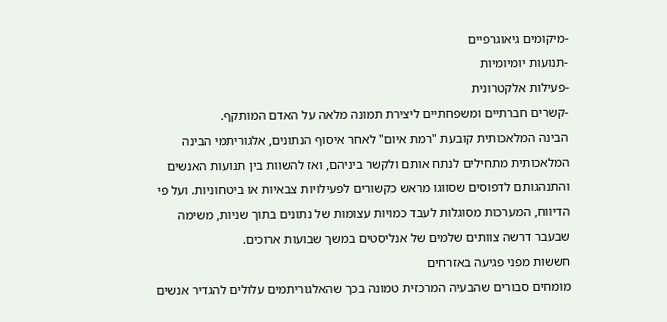-מיקומים גיאוגרפיים
-תנועות יומיומיות
-פעילות אלקטרונית
-קשרים חברתיים ומשפחתיים ליצירת תמונה מלאה על האדם המותקף.
הבינה המלאכותית קובעת "רמת איום" לאחר איסוף הנתונים, אלגוריתמי הבינה המלאכותית מתחילים לנתח אותם ולקשר ביניהם, ואז להשוות בין תנועות האנשים והתנהגותם לדפוסים שסווגו מראש כקשורים לפעילויות צבאיות או ביטחוניות. ועל פי הדיווח, המערכות מסוגלות לעבד כמויות עצומות של נתונים בתוך שניות, משימה שבעבר דרשה צוותים שלמים של אנליסטים במשך שבועות ארוכים.
חששות מפני פגיעה באזרחים
מומחים סבורים שהבעיה המרכזית טמונה בכך שהאלגוריתמים עלולים להגדיר אנשים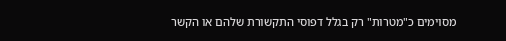מסוימים כ"מטרות" רק בגלל דפוסי התקשורת שלהם או הקשר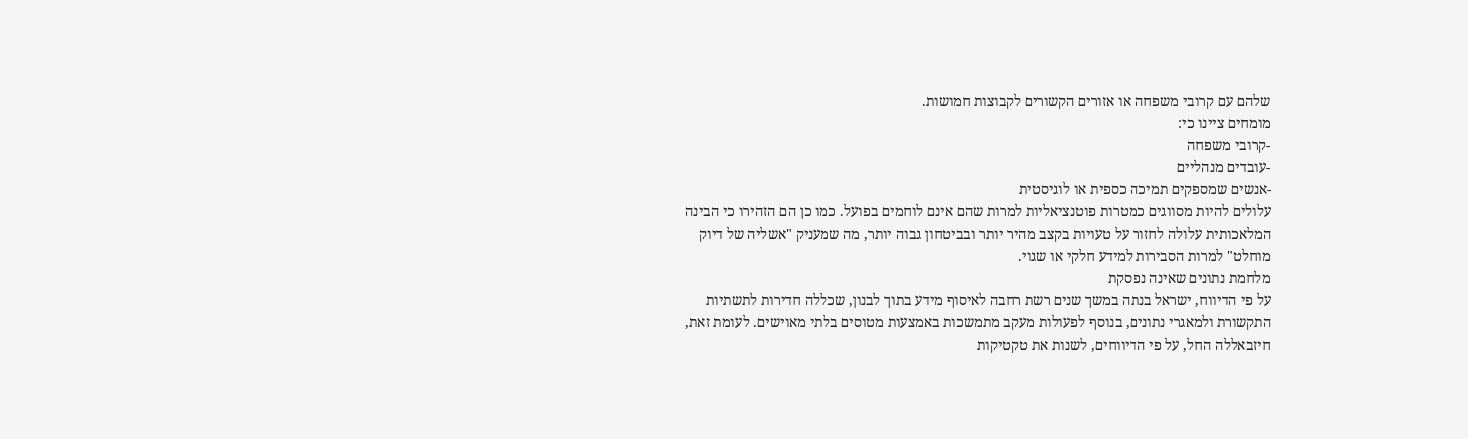שלהם עם קרובי משפחה או אזורים הקשורים לקבוצות חמושות.
מומחים ציינו כי:
-קרובי משפחה
-עובדים מנהליים
-אנשים שמספקים תמיכה כספית או לוגיסטית
עלולים להיות מסווגים כמטרות פוטנציאליות למרות שהם אינם לוחמים בפועל. כמו כן הם הזהירו כי הבינה המלאכותית עלולה לחזור על טעויות בקצב מהיר יותר ובביטחון גבוה יותר, מה שמעניק "אשליה של דיוק מוחלט" למרות הסבירות למידע חלקי או שגוי.
מלחמת נתונים שאינה נפסקת
על פי הדיווח, ישראל בנתה במשך שנים רשת רחבה לאיסוף מידע בתוך לבנון, שכללה חדירות לתשתיות התקשורת ולמאגרי נתונים, בנוסף לפעולות מעקב מתמשכות באמצעות מטוסים בלתי מאוישים. לעומת זאת, חיזבאללה החל, על פי הדיווחים, לשנות את טקטיקות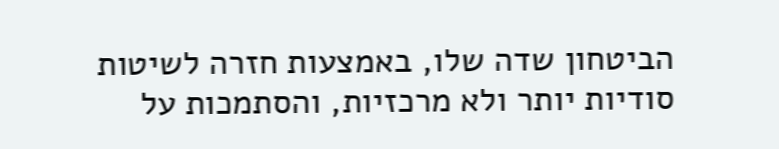הביטחון שדה שלו, באמצעות חזרה לשיטות סודיות יותר ולא מרכזיות, והסתמכות על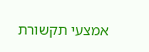אמצעי תקשורת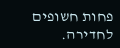פחות חשופים לחדירה.